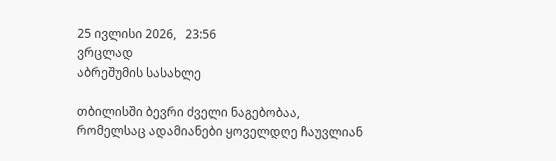25 ივლისი 2026,   23:56
ვრცლად
აბრეშუმის სასახლე

თბილისში ბევრი ძველი ნაგებობაა, რომელსაც ადამიანები ყოველდღე ჩაუვლიან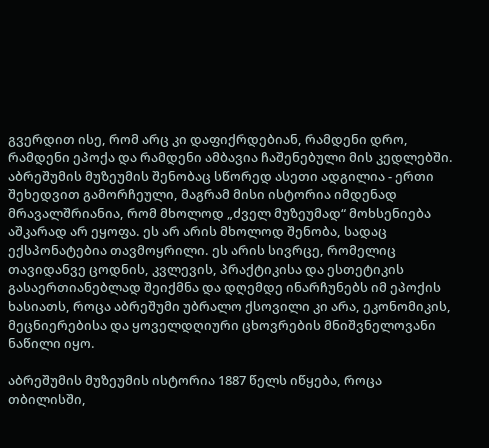გვერდით ისე, რომ არც კი დაფიქრდებიან, რამდენი დრო, რამდენი ეპოქა და რამდენი ამბავია ჩაშენებული მის კედლებში. აბრეშუმის მუზეუმის შენობაც სწორედ ასეთი ადგილია - ერთი შეხედვით გამორჩეული, მაგრამ მისი ისტორია იმდენად მრავალშრიანია, რომ მხოლოდ „ძველ მუზეუმად“ მოხსენიება აშკარად არ ეყოფა. ეს არ არის მხოლოდ შენობა, სადაც ექსპონატებია თავმოყრილი. ეს არის სივრცე, რომელიც თავიდანვე ცოდნის, კვლევის, პრაქტიკისა და ესთეტიკის გასაერთიანებლად შეიქმნა და დღემდე ინარჩუნებს იმ ეპოქის ხასიათს, როცა აბრეშუმი უბრალო ქსოვილი კი არა, ეკონომიკის, მეცნიერებისა და ყოველდღიური ცხოვრების მნიშვნელოვანი ნაწილი იყო.

აბრეშუმის მუზეუმის ისტორია 1887 წელს იწყება, როცა თბილისში,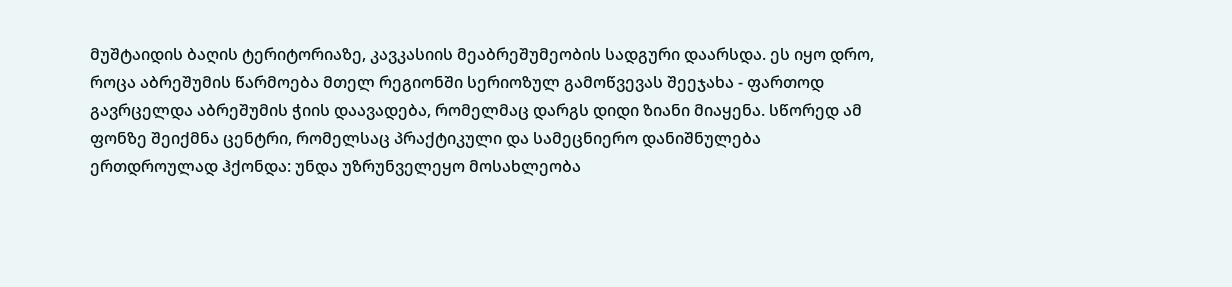მუშტაიდის ბაღის ტერიტორიაზე, კავკასიის მეაბრეშუმეობის სადგური დაარსდა. ეს იყო დრო, როცა აბრეშუმის წარმოება მთელ რეგიონში სერიოზულ გამოწვევას შეეჯახა - ფართოდ გავრცელდა აბრეშუმის ჭიის დაავადება, რომელმაც დარგს დიდი ზიანი მიაყენა. სწორედ ამ ფონზე შეიქმნა ცენტრი, რომელსაც პრაქტიკული და სამეცნიერო დანიშნულება ერთდროულად ჰქონდა: უნდა უზრუნველეყო მოსახლეობა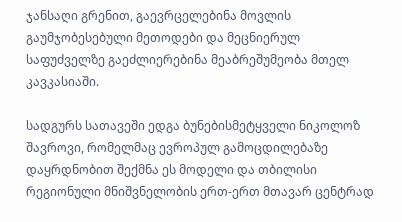ჯანსაღი გრენით, გაევრცელებინა მოვლის გაუმჯობესებული მეთოდები და მეცნიერულ საფუძველზე გაეძლიერებინა მეაბრეშუმეობა მთელ კავკასიაში.

სადგურს სათავეში ედგა ბუნებისმეტყველი ნიკოლოზ შავროვი, რომელმაც ევროპულ გამოცდილებაზე დაყრდნობით შექმნა ეს მოდელი და თბილისი რეგიონული მნიშვნელობის ერთ-ერთ მთავარ ცენტრად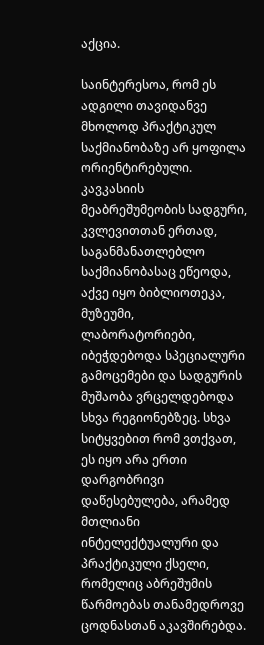აქცია.

საინტერესოა, რომ ეს ადგილი თავიდანვე მხოლოდ პრაქტიკულ საქმიანობაზე არ ყოფილა ორიენტირებული. კავკასიის მეაბრეშუმეობის სადგური, კვლევითთან ერთად, საგანმანათლებლო საქმიანობასაც ეწეოდა, აქვე იყო ბიბლიოთეკა, მუზეუმი, ლაბორატორიები, იბეჭდებოდა სპეციალური გამოცემები და სადგურის მუშაობა ვრცელდებოდა სხვა რეგიონებზეც. სხვა სიტყვებით რომ ვთქვათ, ეს იყო არა ერთი დარგობრივი დაწესებულება, არამედ მთლიანი ინტელექტუალური და პრაქტიკული ქსელი, რომელიც აბრეშუმის წარმოებას თანამედროვე ცოდნასთან აკავშირებდა.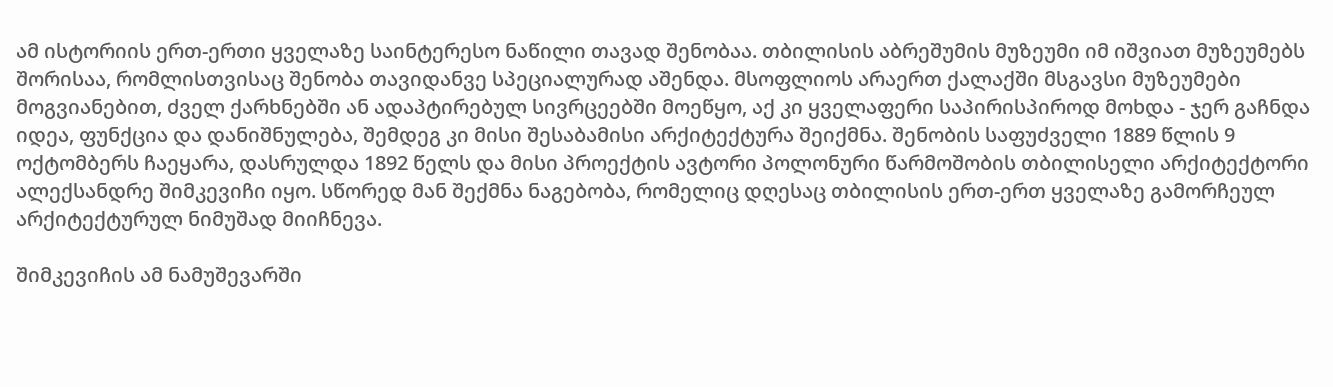ამ ისტორიის ერთ-ერთი ყველაზე საინტერესო ნაწილი თავად შენობაა. თბილისის აბრეშუმის მუზეუმი იმ იშვიათ მუზეუმებს შორისაა, რომლისთვისაც შენობა თავიდანვე სპეციალურად აშენდა. მსოფლიოს არაერთ ქალაქში მსგავსი მუზეუმები მოგვიანებით, ძველ ქარხნებში ან ადაპტირებულ სივრცეებში მოეწყო, აქ კი ყველაფერი საპირისპიროდ მოხდა - ჯერ გაჩნდა იდეა, ფუნქცია და დანიშნულება, შემდეგ კი მისი შესაბამისი არქიტექტურა შეიქმნა. შენობის საფუძველი 1889 წლის 9 ოქტომბერს ჩაეყარა, დასრულდა 1892 წელს და მისი პროექტის ავტორი პოლონური წარმოშობის თბილისელი არქიტექტორი ალექსანდრე შიმკევიჩი იყო. სწორედ მან შექმნა ნაგებობა, რომელიც დღესაც თბილისის ერთ-ერთ ყველაზე გამორჩეულ არქიტექტურულ ნიმუშად მიიჩნევა.

შიმკევიჩის ამ ნამუშევარში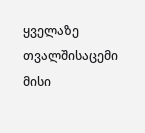ყველაზე თვალშისაცემი მისი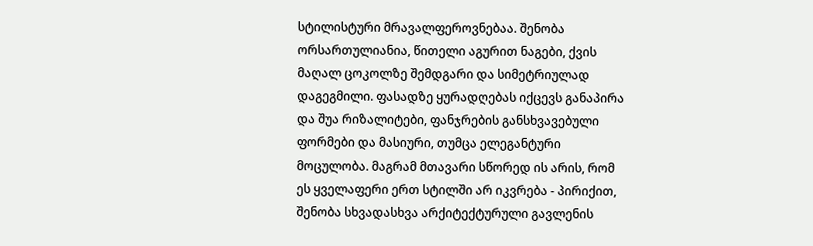სტილისტური მრავალფეროვნებაა. შენობა ორსართულიანია, წითელი აგურით ნაგები, ქვის მაღალ ცოკოლზე შემდგარი და სიმეტრიულად დაგეგმილი. ფასადზე ყურადღებას იქცევს განაპირა და შუა რიზალიტები, ფანჯრების განსხვავებული ფორმები და მასიური, თუმცა ელეგანტური მოცულობა. მაგრამ მთავარი სწორედ ის არის, რომ ეს ყველაფერი ერთ სტილში არ იკვრება - პირიქით, შენობა სხვადასხვა არქიტექტურული გავლენის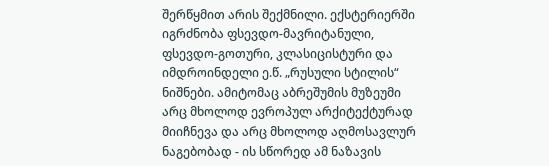შერწყმით არის შექმნილი. ექსტერიერში იგრძნობა ფსევდო-მავრიტანული, ფსევდო-გოთური, კლასიცისტური და იმდროინდელი ე.წ. „რუსული სტილის“ ნიშნები. ამიტომაც აბრეშუმის მუზეუმი არც მხოლოდ ევროპულ არქიტექტურად მიიჩნევა და არც მხოლოდ აღმოსავლურ ნაგებობად - ის სწორედ ამ ნაზავის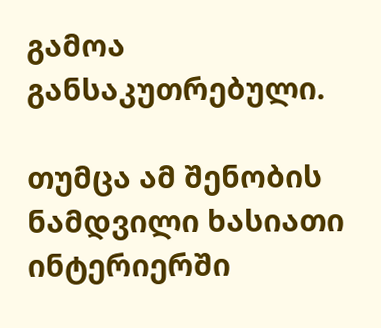გამოა განსაკუთრებული.

თუმცა ამ შენობის ნამდვილი ხასიათი ინტერიერში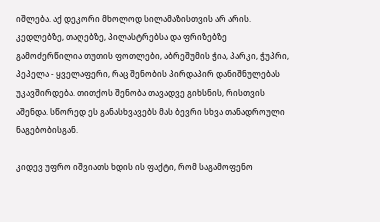იშლება. აქ დეკორი მხოლოდ სილამაზისთვის არ არის. კედლებზე, თაღებზე, პილასტრებსა და ფრიზებზე გამოძერწილია თუთის ფოთლები, აბრეშუმის ჭია, პარკი, ჭუპრი, პეპელა - ყველაფერი, რაც შენობის პირდაპირ დანიშნულებას უკავშირდება. თითქოს შენობა თავადვე გიხსნის, რისთვის აშენდა. სწორედ ეს განასხვავებს მას ბევრი სხვა თანადროული ნაგებობისგან.

კიდევ უფრო იშვიათს ხდის ის ფაქტი, რომ საგამოფენო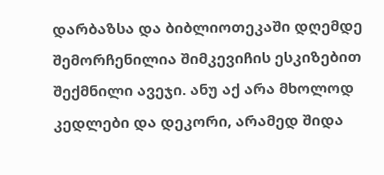დარბაზსა და ბიბლიოთეკაში დღემდე შემორჩენილია შიმკევიჩის ესკიზებით შექმნილი ავეჯი. ანუ აქ არა მხოლოდ კედლები და დეკორი, არამედ შიდა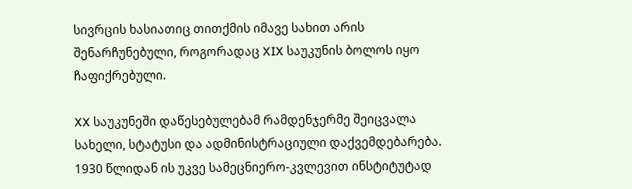სივრცის ხასიათიც თითქმის იმავე სახით არის შენარჩუნებული, როგორადაც XIX საუკუნის ბოლოს იყო ჩაფიქრებული.

XX საუკუნეში დაწესებულებამ რამდენჯერმე შეიცვალა სახელი, სტატუსი და ადმინისტრაციული დაქვემდებარება. 1930 წლიდან ის უკვე სამეცნიერო-კვლევით ინსტიტუტად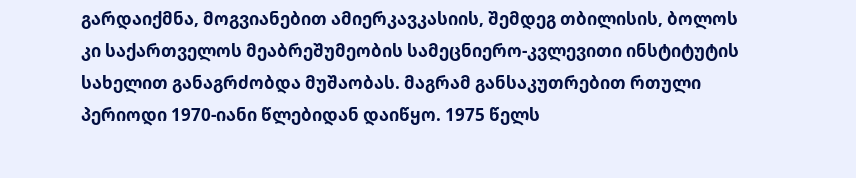გარდაიქმნა, მოგვიანებით ამიერკავკასიის, შემდეგ თბილისის, ბოლოს კი საქართველოს მეაბრეშუმეობის სამეცნიერო-კვლევითი ინსტიტუტის სახელით განაგრძობდა მუშაობას. მაგრამ განსაკუთრებით რთული პერიოდი 1970-იანი წლებიდან დაიწყო. 1975 წელს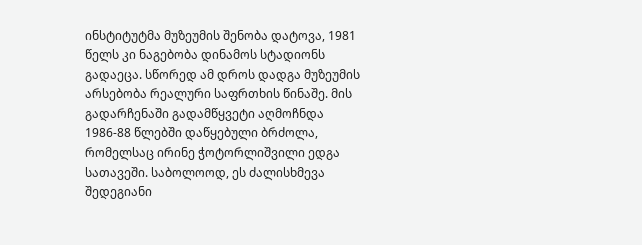ინსტიტუტმა მუზეუმის შენობა დატოვა, 1981 წელს კი ნაგებობა დინამოს სტადიონს გადაეცა. სწორედ ამ დროს დადგა მუზეუმის არსებობა რეალური საფრთხის წინაშე. მის გადარჩენაში გადამწყვეტი აღმოჩნდა 1986-88 წლებში დაწყებული ბრძოლა, რომელსაც ირინე ჭოტორლიშვილი ედგა სათავეში. საბოლოოდ, ეს ძალისხმევა შედეგიანი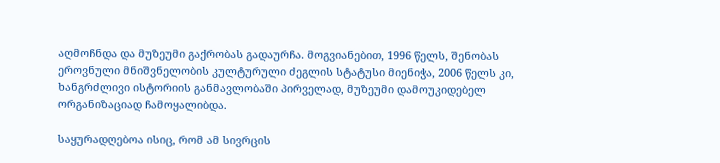აღმოჩნდა და მუზეუმი გაქრობას გადაურჩა. მოგვიანებით, 1996 წელს, შენობას ეროვნული მნიშვნელობის კულტურული ძეგლის სტატუსი მიენიჭა, 2006 წელს კი, ხანგრძლივი ისტორიის განმავლობაში პირველად, მუზეუმი დამოუკიდებელ ორგანიზაციად ჩამოყალიბდა.

საყურადღებოა ისიც, რომ ამ სივრცის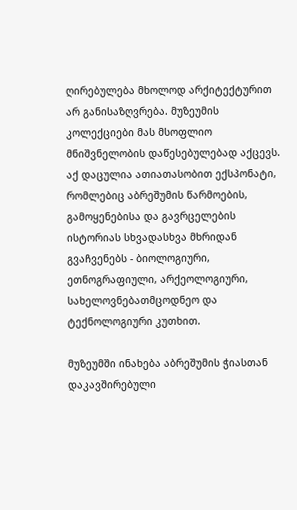ღირებულება მხოლოდ არქიტექტურით არ განისაზღვრება. მუზეუმის კოლექციები მას მსოფლიო მნიშვნელობის დაწესებულებად აქცევს. აქ დაცულია ათიათასობით ექსპონატი, რომლებიც აბრეშუმის წარმოების, გამოყენებისა და გავრცელების ისტორიას სხვადასხვა მხრიდან გვაჩვენებს - ბიოლოგიური, ეთნოგრაფიული, არქეოლოგიური, სახელოვნებათმცოდნეო და ტექნოლოგიური კუთხით.

მუზეუმში ინახება აბრეშუმის ჭიასთან დაკავშირებული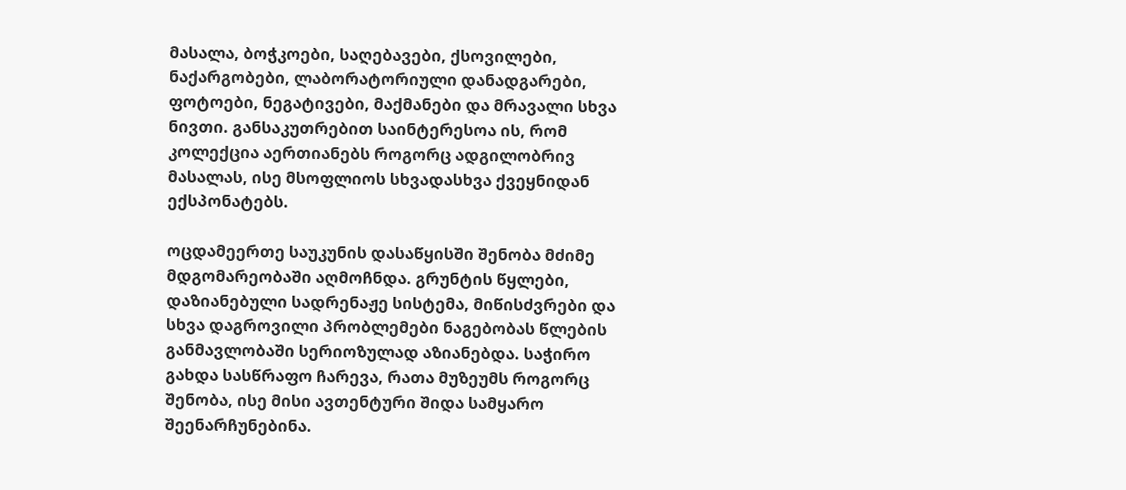მასალა, ბოჭკოები, საღებავები, ქსოვილები, ნაქარგობები, ლაბორატორიული დანადგარები, ფოტოები, ნეგატივები, მაქმანები და მრავალი სხვა ნივთი. განსაკუთრებით საინტერესოა ის, რომ კოლექცია აერთიანებს როგორც ადგილობრივ მასალას, ისე მსოფლიოს სხვადასხვა ქვეყნიდან ექსპონატებს.

ოცდამეერთე საუკუნის დასაწყისში შენობა მძიმე მდგომარეობაში აღმოჩნდა. გრუნტის წყლები, დაზიანებული სადრენაჟე სისტემა, მიწისძვრები და სხვა დაგროვილი პრობლემები ნაგებობას წლების განმავლობაში სერიოზულად აზიანებდა. საჭირო გახდა სასწრაფო ჩარევა, რათა მუზეუმს როგორც შენობა, ისე მისი ავთენტური შიდა სამყარო შეენარჩუნებინა.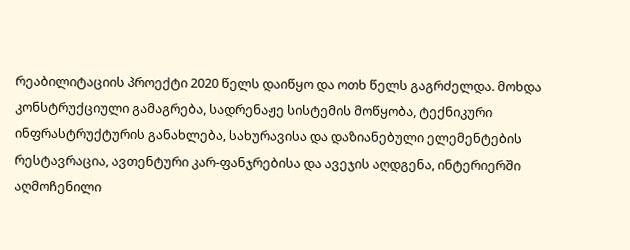რეაბილიტაციის პროექტი 2020 წელს დაიწყო და ოთხ წელს გაგრძელდა. მოხდა კონსტრუქციული გამაგრება, სადრენაჟე სისტემის მოწყობა, ტექნიკური ინფრასტრუქტურის განახლება, სახურავისა და დაზიანებული ელემენტების რესტავრაცია, ავთენტური კარ-ფანჯრებისა და ავეჯის აღდგენა, ინტერიერში აღმოჩენილი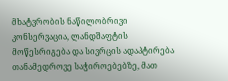მხატვრობის ნაწილობრივი კონსერვაცია, ლანდშაფტის მოწესრიგება და სივრცის ადაპტირება თანამედროვე საჭიროებებზე, მათ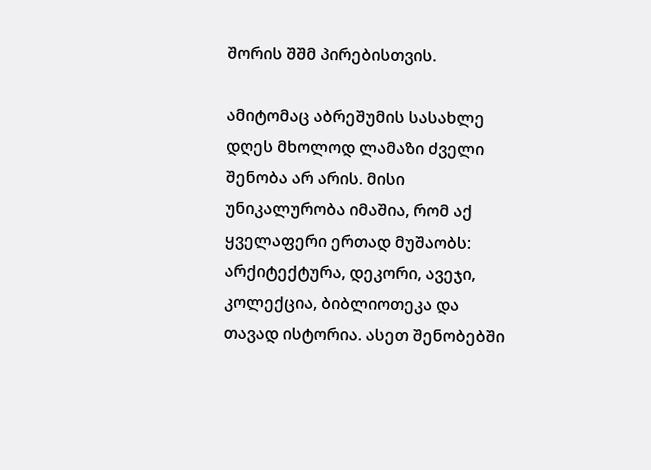შორის შშმ პირებისთვის.

ამიტომაც აბრეშუმის სასახლე დღეს მხოლოდ ლამაზი ძველი შენობა არ არის. მისი უნიკალურობა იმაშია, რომ აქ ყველაფერი ერთად მუშაობს: არქიტექტურა, დეკორი, ავეჯი, კოლექცია, ბიბლიოთეკა და თავად ისტორია. ასეთ შენობებში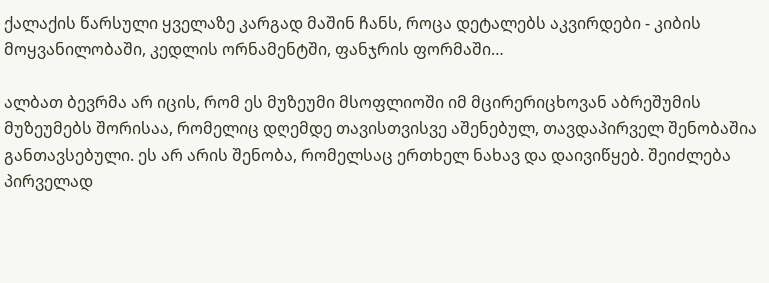ქალაქის წარსული ყველაზე კარგად მაშინ ჩანს, როცა დეტალებს აკვირდები - კიბის მოყვანილობაში, კედლის ორნამენტში, ფანჯრის ფორმაში…

ალბათ ბევრმა არ იცის, რომ ეს მუზეუმი მსოფლიოში იმ მცირერიცხოვან აბრეშუმის მუზეუმებს შორისაა, რომელიც დღემდე თავისთვისვე აშენებულ, თავდაპირველ შენობაშია განთავსებული. ეს არ არის შენობა, რომელსაც ერთხელ ნახავ და დაივიწყებ. შეიძლება პირველად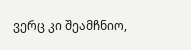ვერც კი შეამჩნიო,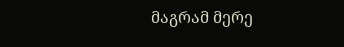მაგრამ მერე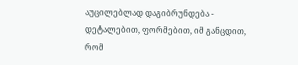აუცილებლად დაგიბრუნდება - დეტალებით, ფორმებით, იმ განცდით, რომ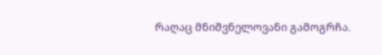რაღაც მნიშვნელოვანი გამოგრჩა.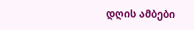დღის ამბები